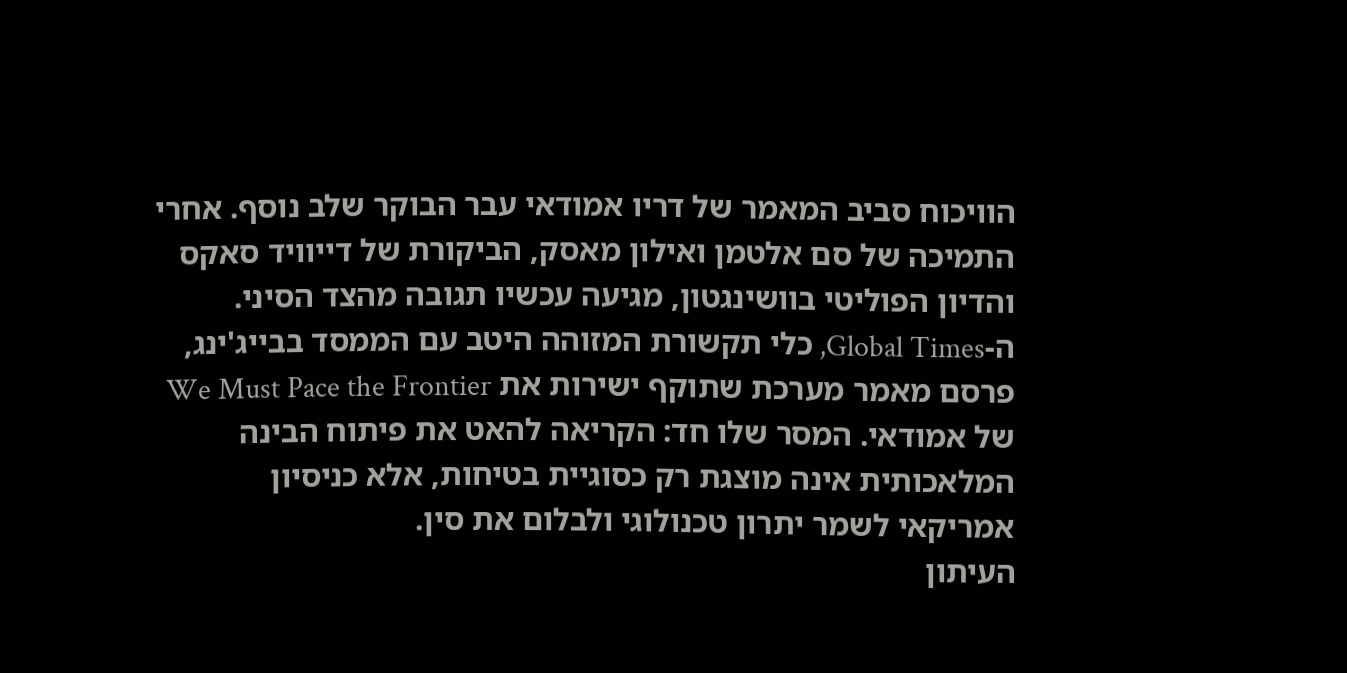הוויכוח סביב המאמר של דריו אמודאי עבר הבוקר שלב נוסף. אחרי התמיכה של סם אלטמן ואילון מאסק, הביקורת של דייוויד סאקס והדיון הפוליטי בוושינגטון, מגיעה עכשיו תגובה מהצד הסיני.
ה-Global Times, כלי תקשורת המזוהה היטב עם הממסד בבייג'ינג, פרסם מאמר מערכת שתוקף ישירות את We Must Pace the Frontier של אמודאי. המסר שלו חד: הקריאה להאט את פיתוח הבינה המלאכותית אינה מוצגת רק כסוגיית בטיחות, אלא כניסיון אמריקאי לשמר יתרון טכנולוגי ולבלום את סין.
העיתון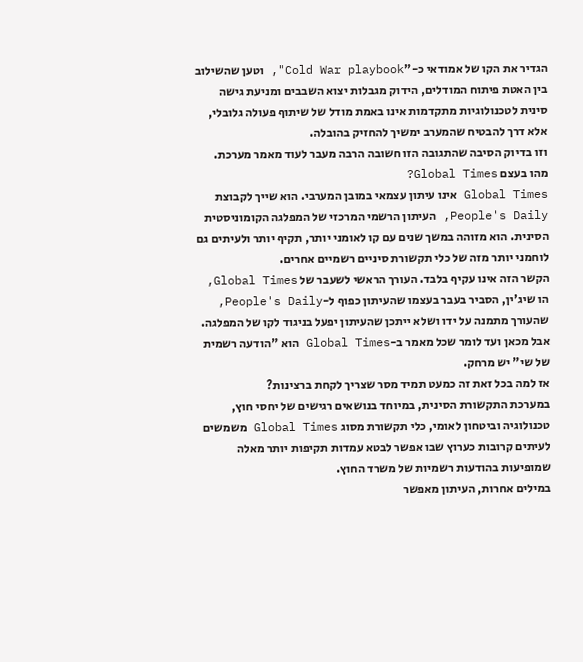הגדיר את הקו של אמודאי כ-"Cold War playbook", וטען שהשילוב בין האטת פיתוח המודלים, הידוק מגבלות יצוא השבבים ומניעת גישה סינית לטכנולוגיות מתקדמות אינו באמת מודל של שיתוף פעולה גלובלי, אלא דרך להבטיח שהמערב ימשיך להחזיק בהובלה.
וזו בדיוק הסיבה שהתגובה הזו חשובה הרבה מעבר לעוד מאמר מערכת.
מהו בעצם Global Times?
Global Times אינו עיתון עצמאי במובן המערבי. הוא שייך לקבוצת People's Daily, העיתון הרשמי המרכזי של המפלגה הקומוניסטית הסינית. הוא מזוהה במשך שנים עם קו לאומני יותר, תקיף יותר ולעיתים גם לוחמני יותר מזה של כלי תקשורת סיניים רשמיים אחרים.
הקשר הזה אינו עקיף בלבד. העורך הראשי לשעבר של Global Times, הו שיג'ין, הסביר בעבר בעצמו שהעיתון כפוף ל-People's Daily, שהעורך מתמנה על ידו ושלא ייתכן שהעיתון יפעל בניגוד לקו של המפלגה.
אבל מכאן ועד לומר שכל מאמר ב-Global Times הוא "הודעה רשמית של שי" יש מרחק.
אז למה בכל זאת זה כמעט תמיד מסר שצריך לקחת ברצינות?
במערכת התקשורת הסינית, במיוחד בנושאים רגישים של יחסי חוץ, טכנולוגיה וביטחון לאומי, כלי תקשורת מסוג Global Times משמשים לעיתים קרובות כערוץ שבו אפשר לבטא עמדות תקיפות יותר מאלה שמופיעות בהודעות רשמיות של משרד החוץ.
במילים אחרות, העיתון מאפשר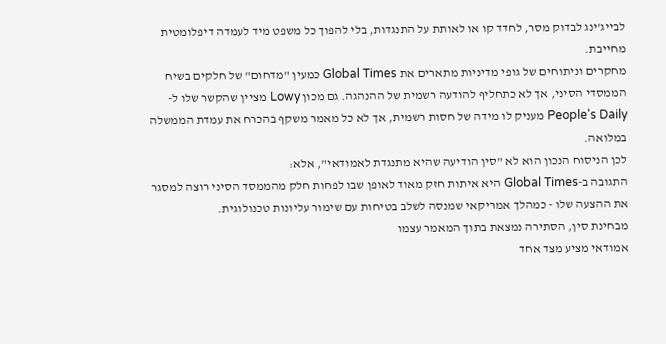לבייג'ינג לבדוק מסר, לחדד קו או לאותת על התנגדות, בלי להפוך כל משפט מיד לעמדה דיפלומטית מחייבת.
מחקרים וניתוחים של גופי מדיניות מתארים את Global Times כמעין "מדחום" של חלקים בשיח הממסדי הסיני, אך לא כתחליף להודעה רשמית של ההנהגה. גם מכון Lowy מציין שהקשר שלו ל-People's Daily מעניק לו מידה של חסות רשמית, אך לא כל מאמר משקף בהכרח את עמדת הממשלה במלואה.
לכן הניסוח הנכון הוא לא "סין הודיעה שהיא מתנגדת לאמודאי", אלא:
התגובה ב-Global Times היא איתות חזק מאוד לאופן שבו לפחות חלק מהממסד הסיני רוצה למסגר את ההצעה שלו - כמהלך אמריקאי שמנסה לשלב בטיחות עם שימור עליונות טכנולוגית.
מבחינת סין, הסתירה נמצאת בתוך המאמר עצמו
אמודאי מציע מצד אחד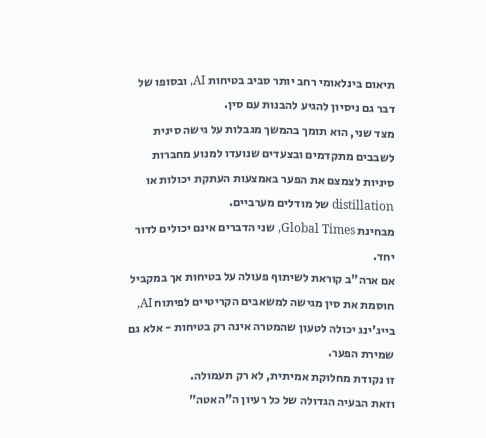תיאום בינלאומי רחב יותר סביב בטיחות AI, ובסופו של דבר גם ניסיון להגיע להבנות עם סין.
מצד שני, הוא תומך בהמשך מגבלות על גישה סינית לשבבים מתקדמים ובצעדים שנועדו למנוע מחברות סיניות לצמצם את הפער באמצעות העתקת יכולות או distillation של מודלים מערביים.
מבחינת Global Times, שני הדברים אינם יכולים לדור יחד.
אם ארה"ב קוראת לשיתוף פעולה על בטיחות אך במקביל חוסמת את סין מגישה למשאבים הקריטיים לפיתוח AI, בייג'ינג יכולה לטעון שהמטרה אינה רק בטיחות - אלא גם שמירת הפער.
זו נקודת מחלוקת אמיתית, לא רק תעמולה.
וזאת הבעיה הגדולה של כל רעיון ה"האטה"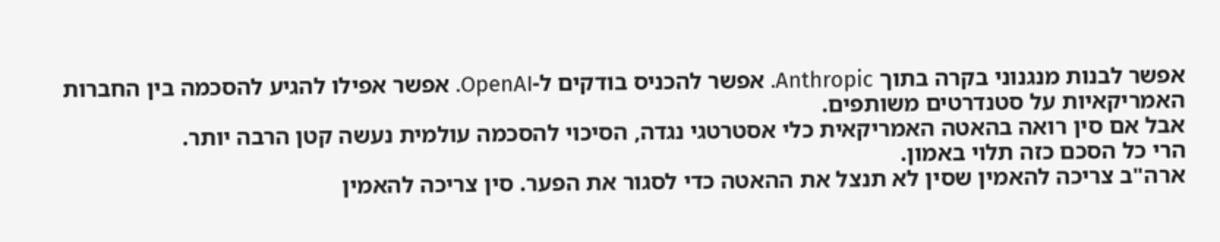אפשר לבנות מנגנוני בקרה בתוך Anthropic. אפשר להכניס בודקים ל-OpenAI. אפשר אפילו להגיע להסכמה בין החברות האמריקאיות על סטנדרטים משותפים.
אבל אם סין רואה בהאטה האמריקאית כלי אסטרטגי נגדה, הסיכוי להסכמה עולמית נעשה קטן הרבה יותר.
הרי כל הסכם כזה תלוי באמון.
ארה"ב צריכה להאמין שסין לא תנצל את ההאטה כדי לסגור את הפער. סין צריכה להאמין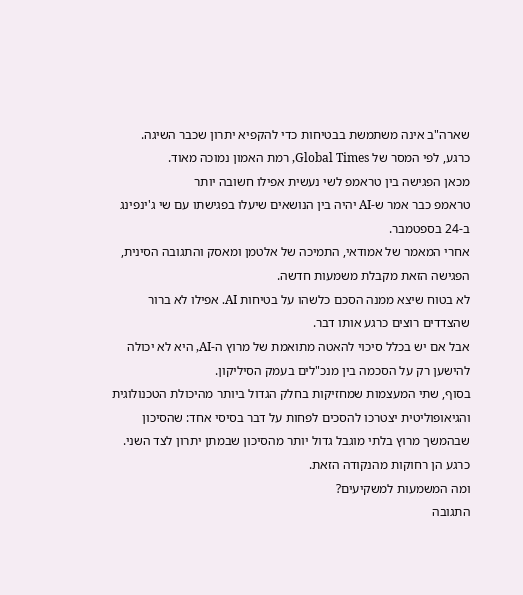שארה"ב אינה משתמשת בבטיחות כדי להקפיא יתרון שכבר השיגה.
כרגע, לפי המסר של Global Times, רמת האמון נמוכה מאוד.
מכאן הפגישה בין טראמפ לשי נעשית אפילו חשובה יותר
טראמפ כבר אמר ש-AI יהיה בין הנושאים שיעלו בפגישתו עם שי ג'ינפינג ב-24 בספטמבר.
אחרי המאמר של אמודאי, התמיכה של אלטמן ומאסק והתגובה הסינית, הפגישה הזאת מקבלת משמעות חדשה.
לא בטוח שיצא ממנה הסכם כלשהו על בטיחות AI. אפילו לא ברור שהצדדים רוצים כרגע אותו דבר.
אבל אם יש בכלל סיכוי להאטה מתואמת של מרוץ ה-AI, היא לא יכולה להישען רק על הסכמה בין מנכ"לים בעמק הסיליקון.
בסוף, שתי המעצמות שמחזיקות בחלק הגדול ביותר מהיכולת הטכנולוגית והגיאופוליטית יצטרכו להסכים לפחות על דבר בסיסי אחד: שהסיכון שבהמשך מרוץ בלתי מוגבל גדול יותר מהסיכון שבמתן יתרון לצד השני.
כרגע הן רחוקות מהנקודה הזאת.
ומה המשמעות למשקיעים?
התגובה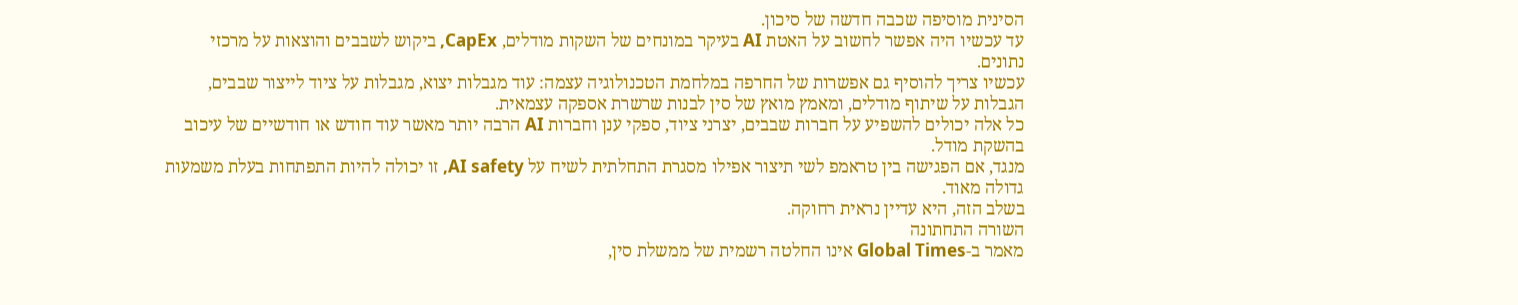הסינית מוסיפה שכבה חדשה של סיכון.
עד עכשיו היה אפשר לחשוב על האטת AI בעיקר במונחים של השקות מודלים, CapEx, ביקוש לשבבים והוצאות על מרכזי נתונים.
עכשיו צריך להוסיף גם אפשרות של החרפה במלחמת הטכנולוגיה עצמה: עוד מגבלות יצוא, מגבלות על ציוד לייצור שבבים, הגבלות על שיתוף מודלים, ומאמץ מואץ של סין לבנות שרשרת אספקה עצמאית.
כל אלה יכולים להשפיע על חברות שבבים, יצרני ציוד, ספקי ענן וחברות AI הרבה יותר מאשר עוד חודש או חודשיים של עיכוב בהשקת מודל.
מנגד, אם הפגישה בין טראמפ לשי תיצור אפילו מסגרת התחלתית לשיח על AI safety, זו יכולה להיות התפתחות בעלת משמעות גדולה מאוד.
בשלב הזה, היא עדיין נראית רחוקה.
השורה התחתונה
מאמר ב-Global Times אינו החלטה רשמית של ממשלת סין,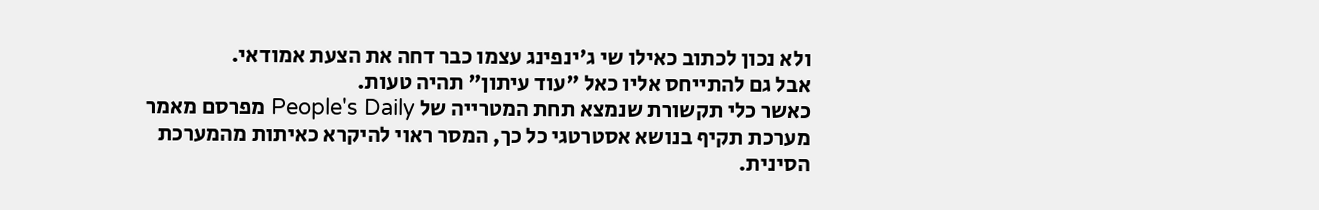ולא נכון לכתוב כאילו שי ג'ינפינג עצמו כבר דחה את הצעת אמודאי.
אבל גם להתייחס אליו כאל "עוד עיתון" תהיה טעות.
כאשר כלי תקשורת שנמצא תחת המטרייה של People's Daily מפרסם מאמר מערכת תקיף בנושא אסטרטגי כל כך, המסר ראוי להיקרא כאיתות מהמערכת הסינית.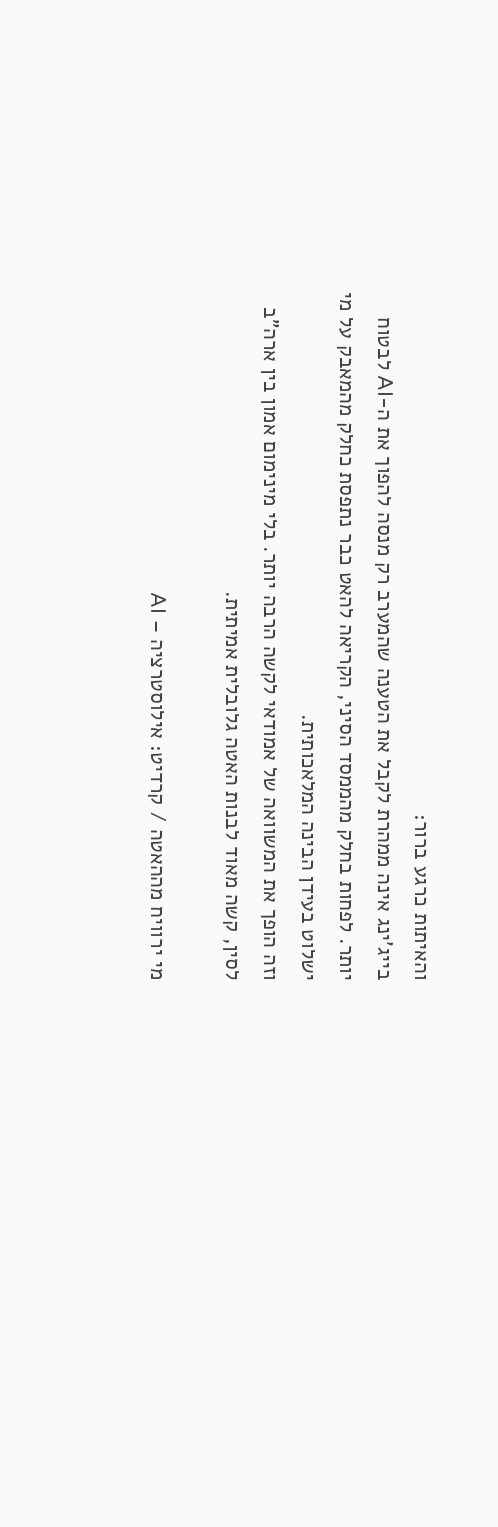והאיתות כרגע ברור:
בייג'ינג אינה ממהרת לקבל את הטענה שהמערב רק מנסה להפוך את ה-AI לבטוח יותר. לפחות בחלק מהממסד הסיני, הקריאה להאט כבר נתפסת כחלק מהמאבק על מי ישלוט בעידן הבינה המלאכותית.
וזה הופך את המשוואה של אמודאי לקשה הרבה יותר. בלי מינימום אמון בין ארה"ב לסין, קשה מאוד לבנות האטה גלובלית אמיתית.

מי ירוויח מההאטה / קרדיט: אילוסטרציה – AI